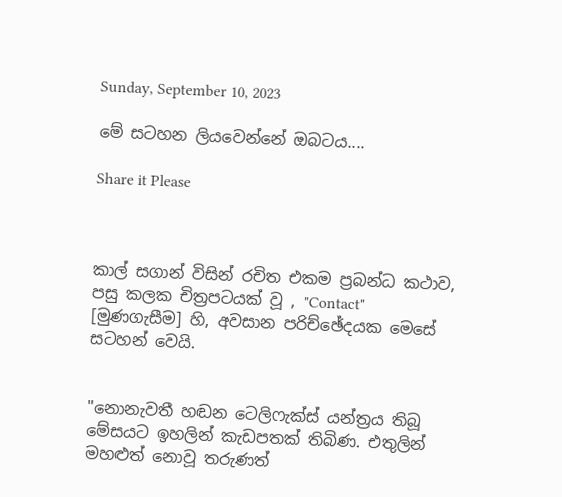Sunday, September 10, 2023

මේ සටහන ලියවෙන්නේ ඔබටය....

Share it Please



කාල් සගාන් විසින් රචිත එකම ප්‍රබන්ධ කථාව, පසු කලක චිත්‍රපටයක් වූ , "Contact" [මුණගැසීම] හි, අවසාන පරිච්ඡේදයක මෙසේ සටහන් වෙයි.


"නොනැවතී හඬන ටෙලිෆැක්ස් යන්ත්‍රය තිබූ මේසයට ඉහලින් කැඩපතක් තිබිණ. එතුලින් මහළුත් නොවූ තරුණත්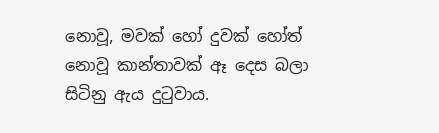නොවූ, මවක් හෝ දුවක් හෝත් නොවූ කාන්තාවක් ඈ දෙස බලා සිටිනු ඇය දුටුවාය.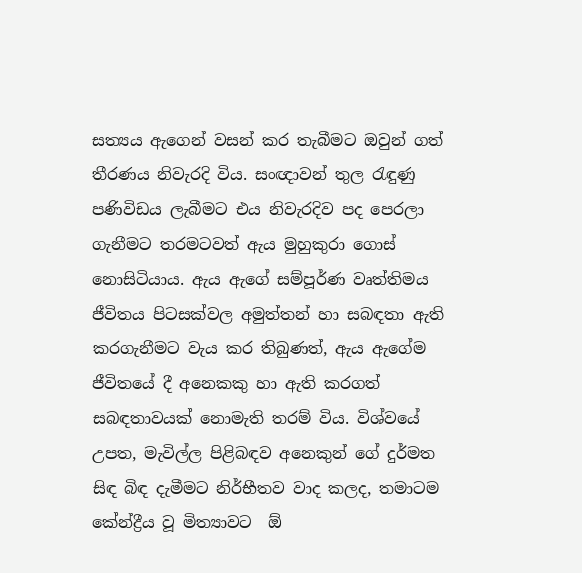සත්‍යය ඇගෙන් වසන් කර තැබීමට ඔවුන් ගත් තීරණය නිවැරදි විය. සංඥාවන් තුල රැඳුණු පණිවිඩය ලැබීමට එය නිවැරදිව පද පෙරලා ගැනීමට තරමටවත් ඇය මුහුකුරා ගොස් නොසිටියාය. ඇය ඇගේ සම්පූර්ණ වෘත්තිමය ජීවිතය පිටසක්වල අමුත්තන් හා සබඳතා ඇති කරගැනීමට වැය කර තිබුණත්, ඇය ඇගේම ජීවිතයේ දී අනෙකකු හා ඇති කරගත් සබඳතාවයක් නොමැති තරම් විය. විශ්වයේ උපත, මැවිල්ල පිළිබඳව අනෙකුන් ගේ දුර්මත සිඳ බිඳ දැමීමට නිර්භීතව වාද කලද, තමාටම කේන්ද්‍රීය වූ මිත්‍යාවට  ඕ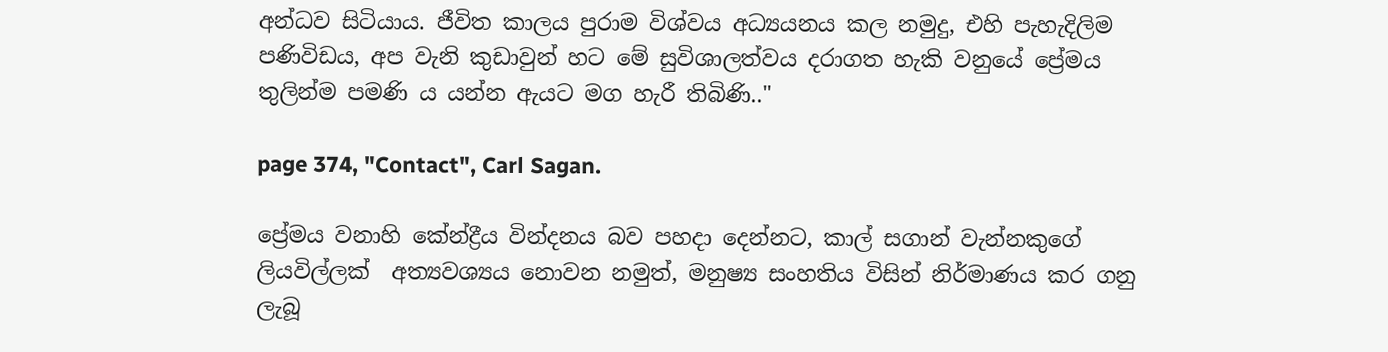අන්ධව සිටියාය. ජීවිත කාලය පුරාම විශ්වය අධ්‍යයනය කල නමුදු, එහි පැහැදිලිම පණිවිඩය, අප වැනි කුඩාවුන් හට මේ සුවිශාලත්වය දරාගත හැකි වනුයේ ප්‍රේමය තුලින්ම පමණි ය යන්න ඇයට මග හැරී තිබිණි.."

page 374, "Contact", Carl Sagan.

ප්‍රේමය වනාහි කේන්ද්‍රීය වින්දනය බව පහදා දෙන්නට, කාල් සගාන් වැන්නකුගේ ලියවිල්ලක්  අත්‍යවශ්‍යය නොවන නමුත්, මනුෂ්‍ය සංහතිය විසින් නිර්මාණය කර ගනු ලැබූ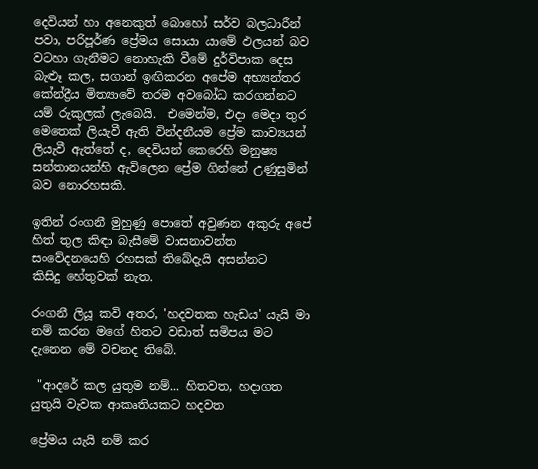දෙවියන් හා අනෙකුත් බොහෝ සර්ව බලධාරීන් පවා, පරිපූර්ණ ප්‍රේමය සොයා යාමේ ඵලයන් බව වටහා ගැනීමට නොහැකි වීමේ දුර්විපාක දෙස බැළූ කල, සගාන් ඉඟිකරන අපේම අභ්‍යන්තර කේන්ද්‍රීය මිත්‍යාවේ තරම අවබෝධ කරගන්නට යම් රුකුලක් ලැබෙයි.  එමෙන්ම, එදා මෙදා තුර මෙතෙක් ලියැවී ඇති වින්දනීයම ප්‍රේම කාව්‍යයන් ලියැවී ඇත්තේ ද, දෙවියන් ‌කෙරෙහි මනුෂ්‍ය සන්තානයන්හි ඇවිලෙන ප්‍රේම ගින්නේ උණුසුමින් බව නොරහසකි.

ඉතින් රංගනී මුහුණු පොතේ අවුණන අකුරු අපේ හිත් තුල කිඳා බැසීමේ වාසනාවන්ත සංවේදනයෙහි රහසක් තිබේදැයි ‌අසන්නට කිසිදු ‌හේතුවක් නැත.

රංගනී ලියූ කවි අතර, 'හදවතක හැඩය' යැයි මා නම් කරන මගේ හිතට වඩාත් සමිපය මට දැනෙන මේ වචනද තිබේ.

 "ආදරේ කල යුතුම නම්... හිතවත, හදාගත යුතුයි වැවක ආකෘතියකට හදවත

ප්‍රේමය යැයි නම් කර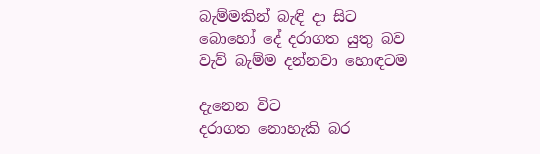බැම්මකින් බැඳි දා සිට
බොහෝ දේ දරාගත යුතු බව
වැව් බැම්ම දන්නවා හොඳටම

දැනෙන විට
දරාගත නොහැකි බර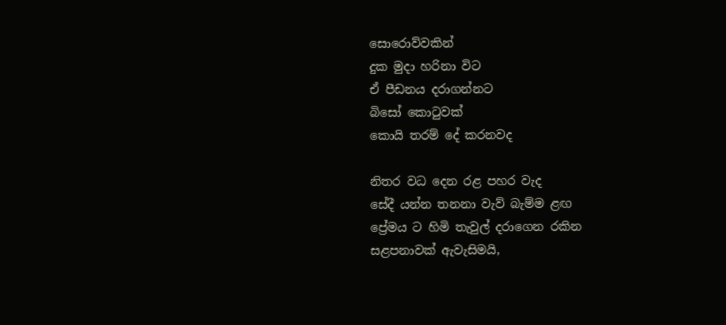සොරොව්වකින්
දුක මුදා හරිනා විට
ඒ පීඩනය දරාගන්නට
බිසෝ කොටුවක්
කොයි තරම් දේ කරනවද

නිතර වධ දෙන රළ පහර වැද
සේදී යන්න තනනා වැව් බැම්ම ළඟ
ප්‍රේමය ට හිමි තැවුල් දරාගෙන රකින
සළපනාවක් ඇවැසිමයි,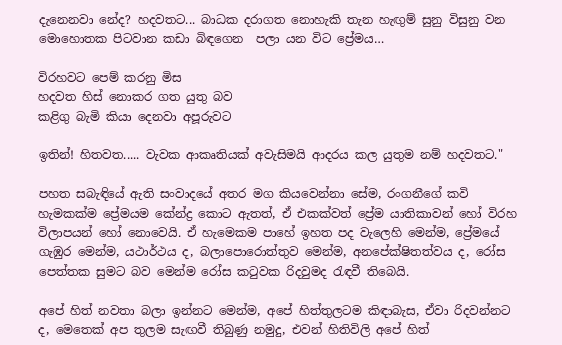දැනෙනවා නේද? හදවතට... බාධක දරාගත නොහැකි තැන හැඟුම් සුනු විසුනු වන මොහොතක පිටවාන කඩා බිඳගෙන  පලා යන විට ප්‍රේමය…

විරහවට පෙම් කරනු මිස
හදවත හිස් නොකර ගත යුතු බව
කළිගු බැමි කියා දෙනවා අපූරුවට

ඉතින්! හිතවත..... වැවක ආකෘතියක් අවැසිමයි ආදරය කල යුතුම නම් හදවතට."

පහත සබැඳියේ ඇති සංවාදයේ අතර මග කියවෙන්නා සේම, රංගනීගේ කවි හැමකක්ම ප්‍රේමයම කේන්ද්‍ර කොට ඇතත්, ඒ එකක්වත් ප්‍රේම යාතිකාවන් හෝ විරහ විලාපයන් හෝ නොවෙයි. ඒ හැමෙකම පාහේ ඉහත පද වැලෙහි මෙන්ම, ප්‍රේමයේ ගැඹුර මෙන්ම, යථාර්ථය ද, බලාපොරොත්තුව මෙන්ම, අනපේක්ෂිතත්වය ද, රෝස පෙත්තක සුමට බව මෙන්ම රෝස කටුවක රිදවුමද රැඳවී තිබෙයි.

අපේ හිත් නවතා බලා ඉන්නට මෙන්ම, අපේ හිත්තුලටම කිඳාබැස, ඒවා රිදවන්නට ද, මෙතෙක් අප තුලම සැඟවී තිබුණු නමුදු, එවන් හිතිවිලි අපේ හිත්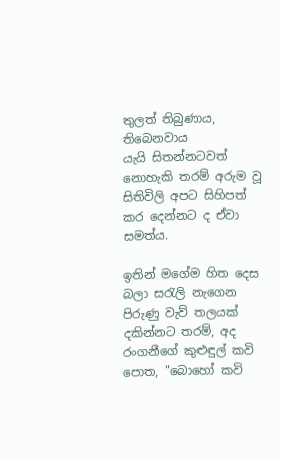තුලත් තිබුණාය, තිබෙනවාය යැයි ‌සිතන්නටවත් නොහැකි තරම් අරුම වූ සිතිවිලි අපට සිහිපත් කර දෙන්නට ද ඒවා සමත්ය.

ඉතින් මගේම හිත දෙස බලා සරැලි නැගෙන පිරුණු වැව් තලයක් දකින්නට තරම්, අද රංගනීගේ කුළුඳුල් කවි පොත, "බොහෝ කවි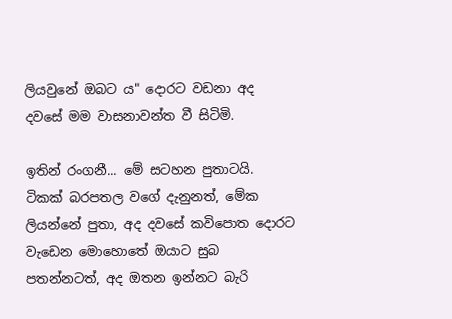ලියවුනේ ඔබට ය" දොරට වඩනා අද  දවසේ මම වාසනාවන්ත වී සිටිමි.

ඉතින් රංගනී... මේ සටහන පුතාටයි.  ටිකක් බරපතල වගේ දැනුනත්, මේක ලියන්නේ පුතා, අද දවසේ කවිපොත දොරට වැඩෙන මොහොතේ ඔයාට සුබ පතන්නටත්, අද ඔතන ඉන්නට බැරි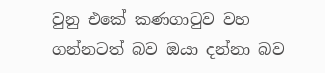වුනු එකේ කණගාටුව වහ ගන්නටත් බව ඔයා දන්නා බව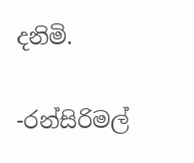දනිමි.

-රන්සිරිමල්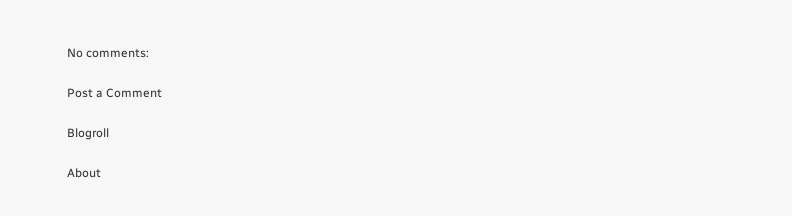No comments:

Post a Comment

Blogroll

About